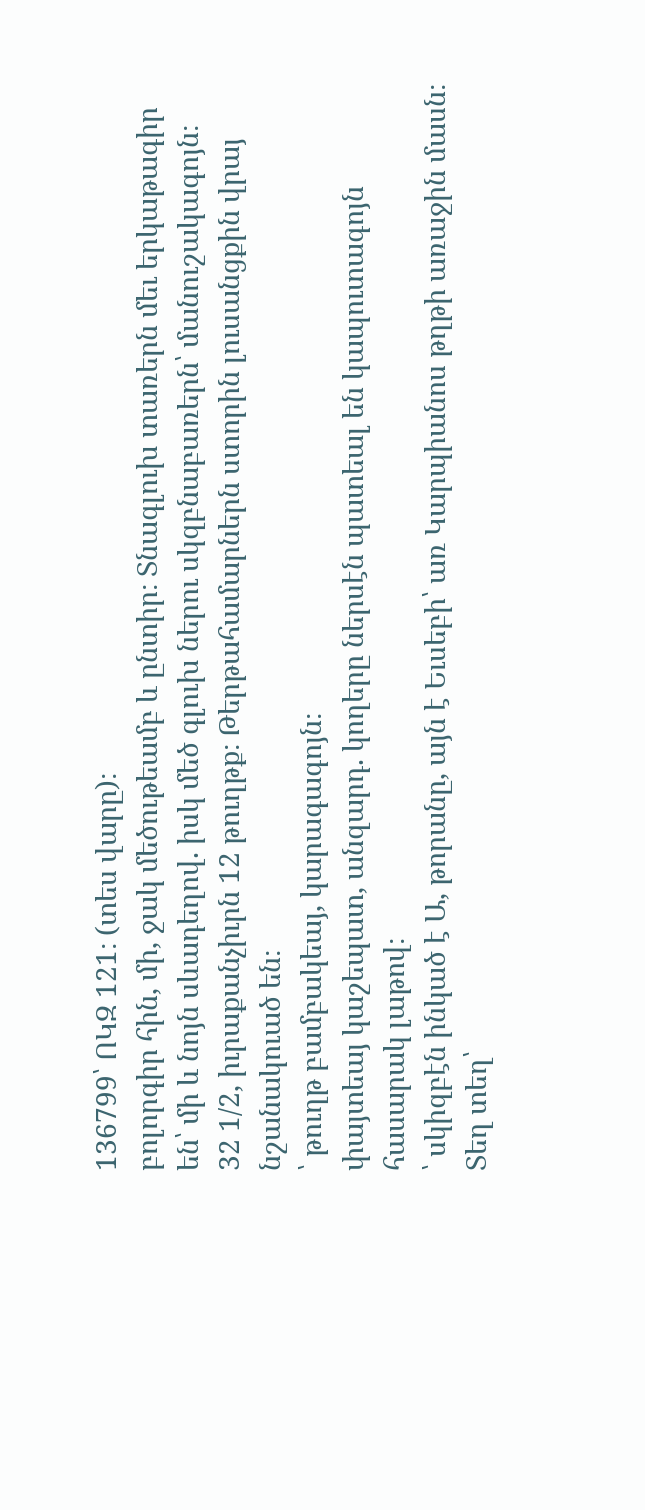136799՝ ՈԿԶ 121։ (տես վարը)։
բոլորգիր հին, մի, ջակ մեծութեամբ և ընտիր։ Տնագլուխ տառերն մեւ երկաթագիր են՝ մի և նոյն սևադեղով. իսկ մեծ գլուխ ներու սկզբնաբառերն՝ մանուշակագոյն։
32 1/2, իւրաքանչիւրն 12 թուղթք։ Թերթահամարներն ստորին լուսանցքին վրայ նշանակուած են։
՝ թուղթ բամբակեայ, կարագագոյն։
փայտեայ կաշեպատ, անզարդ. կողերը ներսէն պատեալ են կապուտագոյն հասարակ լաթով։
՝ սկիզբէն ինկած է Ա, թորանը, այն է Եւսեբի՝ առ Կարպիանոս թղթի առաջին մասն։ Տեղ տեղ՝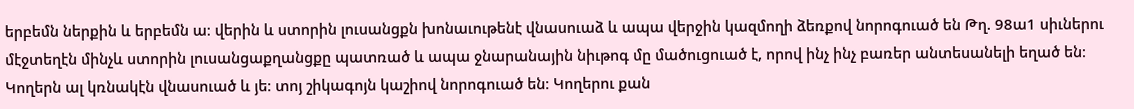երբեմն ներքին և երբեմն ա։ վերին և ստորին լուսանցքն խոնաւութենէ վնասուաձ և ապա վերջին կազմողի ձեռքով նորոգուած են Թղ. 98ա1 սիւներու մէջտեղէն մինչև ստորին լուսանցաքղանցքը պատռած և ապա ջնարանային նիւթոգ մը մածուցուած է, որով ինչ ինչ բառեր անտեսանելի եղած են։ Կողերն ալ կռնակէն վնասուած և յե։ տոյ շիկագոյն կաշիով նորոգուած են։ Կողերու քան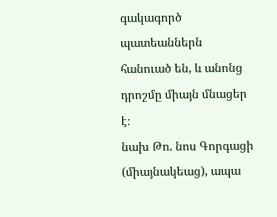գակագործ պատեաններն հանուած են, և անոնց դրոշմը միայն մնացեր է։
նախ Թո. նոս Գորգացի (միայնակեաց), ապա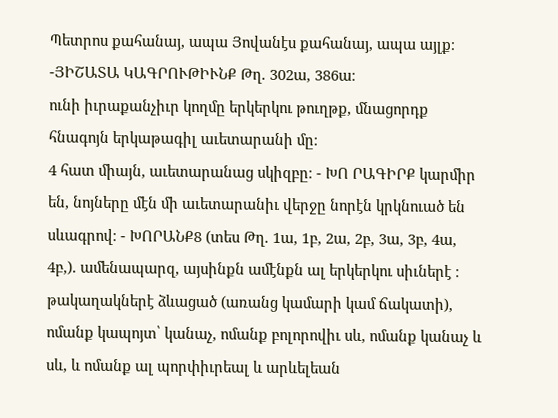Պետրոս քահանայ, ապա Յովանէս քահանայ, ապա այլք։ -ՅԻՇԱՏԱ ԿԱԳՐՈՒԹԻՒՆՔ Թղ. 302ա, 386ա։
ունի իւրաքանչիւր կողմը երկերկու թուղթք, մնացորդք հնագոյն երկաթագիլ աւետարանի մը։
4 հատ միայն, աւետարանաց սկիզբը։ - ԽՈ ՐԱԳԻՐՔ կարմիր են, նոյները մէն մի աւետարանիւ վերջը նորէն կրկնուած են սևագրով։ - ԽՈՐԱՆՔ8 (տես Թղ. 1ա, 1բ, 2ա, 2բ, 3ա, 3բ, 4ա, 4բ,). ամենապարզ, այսինքն ամէնքն ալ երկերկու սիւներէ ։ թակաղակներէ ձևացած (առանց կամարի կամ ճակատի), ոմանք կապոյտ՝ կանաչ, ոմանք բոլորովիւ սև, ոմանք կանաչ և սև, և ոմանք ալ պորփիւրեալ և արևելեան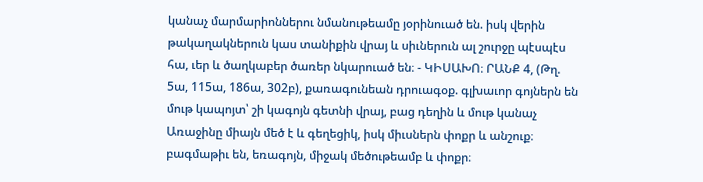կանաչ մարմարիոններու նմանութեամը յօրինուած են. իսկ վերին թակաղակներուն կաս տանիքին վրայ և սիւներուն ալ շուրջը պէսպէս հա, ւեր և ծաղկաբեր ծառեր նկարուած են։ - ԿԻՍԱԽՈ։ ՐԱՆՔ 4, (Թղ. 5ա, 115ա, 186ա, 302բ), քառագունեան դրուագօք. գլխաւոր գոյներն են մութ կապոյտ՝ շի կագոյն գետնի վրայ, բաց դեղին և մութ կանաչ Առաջինը միայն մեծ է և գեղեցիկ, իսկ միւսներն փոքր և անշուք։
բագմաթիւ են, եռագոյն, միջակ մեծութեամբ և փոքր։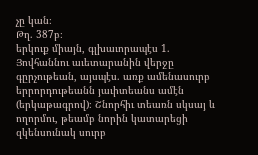չը կան։
Թղ. 387բ։
երկուք միայն, գլխաւորապէս 1. Յովհաննու աւետարանին վերջը գըրչութեան, այսպէս. առք ամենասուրբ երրորդութեանն յաւիտեանս ամէն (երկաթագրով)։ Շնորհիւ տեառն սկսայ և ողորմու, թեամբ նորին կատարեցի զկենսունակ սուրբ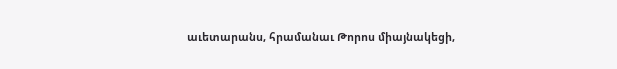աւետարանս, հրամանաւ Թորոս միայնակեցի,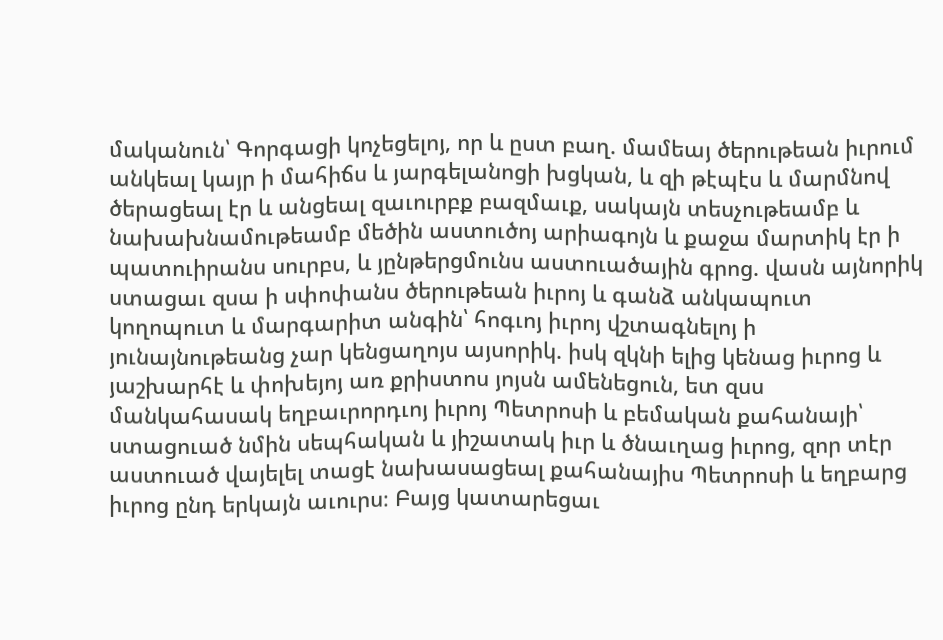մականուն՝ Գորգացի կոչեցելոյ, որ և ըստ բաղ. մամեայ ծերութեան իւրում անկեալ կայր ի մահիճս և յարգելանոցի խցկան, և զի թէպէս և մարմնով ծերացեալ էր և անցեալ զաւուրբք բազմաւք, սակայն տեսչութեամբ և նախախնամութեամբ մեծին աստուծոյ արիագոյն և քաջա մարտիկ էր ի պատուիրանս սուրբս, և յընթերցմունս աստուածային գրոց. վասն այնորիկ ստացաւ զսա ի սփոփանս ծերութեան իւրոյ և գանձ անկապուտ կողոպուտ և մարգարիտ անգին՝ հոգւոյ իւրոյ վշտագնելոյ ի յունայնութեանց չար կենցաղոյս այսորիկ. իսկ զկնի ելից կենաց իւրոց և յաշխարհէ և փոխեյոյ առ քրիստոս յոյսն ամենեցուն, ետ զսս մանկահասակ եղբաւրորդւոյ իւրոյ Պետրոսի և բեմական քահանայի՝ ստացուած նմին սեպհական և յիշատակ իւր և ծնաւղաց իւրոց, զոր տէր աստուած վայելել տացէ նախասացեալ քահանայիս Պետրոսի և եղբարց իւրոց ընդ երկայն աւուրս։ Բայց կատարեցաւ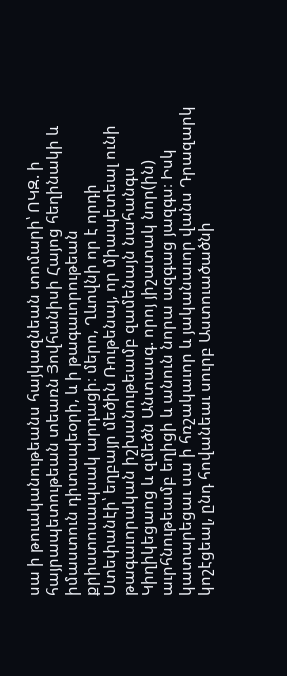սա ի թուականութեանս հայկազնեան տոմարի՝ ՈԿԶ. ի հայրապետութեան տեառն Յովհանիսի Հայոց հեղինակի և իմաստուն դիտապեօրի, և ի թագաւորութեան քրիստոսապսակ արդացի։ մերո, Ղևովնի որ է որդի Ստեփանէի՝ եղբայր մեծին Ռութենայ, որ միապետեալ ունի թագաւորական իշխանութեամբ զամենայն նահանգս Կիղիկեցաոց և զմեծն Անտասգ. որոյ յիշատակ նոր(ին) աւրհնութեամբ եղիցի և անուն նորա ազգաց յազգս։ Իսկ կատարեցաւ սա ի հռշակաւոր և յականաւոր վանս Դրազարկ կոշէցեալ, ընդ հովանեաւ սուրբ Աստուածածնի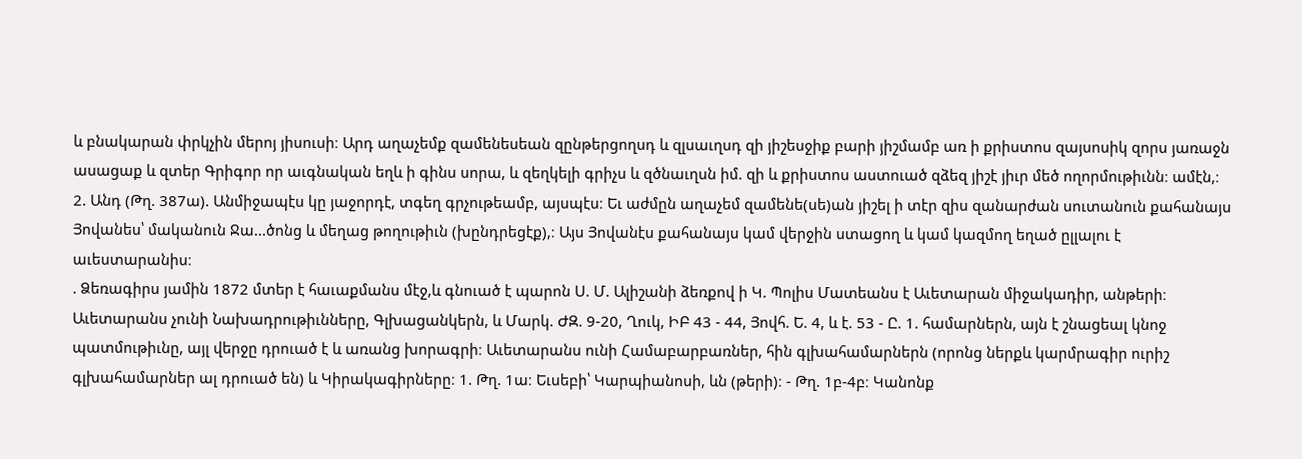և բնակարան փրկչին մերոյ յիսուսի։ Արդ աղաչեմք զամենեսեան զընթերցողսդ և զլսաւղսդ զի յիշեսջիք բարի յիշմամբ առ ի քրիստոս զայսոսիկ զորս յառաջն ասացաք և զտեր Գրիգոր որ աւգնական եղև ի գինս սորա, և զեղկելի գրիչս և զծնաւղսն իմ. զի և քրիստոս աստուած զձեզ յիշէ յիւր մեծ ողորմութիւնն։ ամէն,։ 2. Անդ (Թղ. 387ա). Անմիջապէս կը յաջորդէ, տգեղ գրչութեամբ, այսպէս։ Եւ աժմըն աղաչեմ զամենե(սե)ան յիշել ի տէր զիս զանարժան սուտանուն քահանայս Յովանես՝ մականուն Ջա...ծոնց և մեղաց թողութիւն (խընդրեցէք),։ Այս Յովանէս քահանայս կամ վերջին ստացող և կամ կազմող եղած ըլլալու է աւեստարանիս։
. Ձեռագիրս յամին 1872 մտեր է հաւաքմանս մէջ,և գնուած է պարոն Ս. Մ. Ալիշանի ձեռքով ի Կ. Պոլիս Մատեանս է Աւետարան միջակադիր, անթերի։ Աւետարանս չունի Նախադրութիւնները, Գլխացանկերն, և Մարկ. ԺԶ. 9-20, Ղուկ, ԻԲ 43 - 44, Յովհ. Ե. 4, և է. 53 - Ը. 1. համարներն, այն է շնացեալ կնոջ պատմութիւնը, այլ վերջը դրուած է և առանց խորագրի։ Աւետարանս ունի Համաբարբառներ, հին գլխահամարներն (որոնց ներքև կարմրագիր ուրիշ գլխահամարներ ալ դրուած են) և Կիրակագիրները։ 1. Թղ. 1ա։ Եւսեբի՝ Կարպիանոսի, ևն (թերի)։ - Թղ. 1բ-4բ։ Կանոնք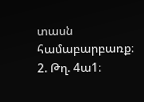տասն համաբարբառք։ 2. Թղ. 4ա1։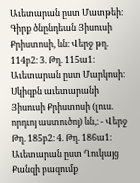Աւետարան ըստ Մատթեի։ Գիրք ծնընդեան Յիսուսի Քրիստոսի, ևն։ Վերջ թղ. 114բ2։ 3. Թղ. 115ա1։ Աւետարան ըստ Մարկոսի։ Սկիզբն աւետարանի Յիսուսի Քրիստոսի (լուս. որդւոյ աստուծոյ) ևն,։ - Վերջ Թղ. 185բ2։ 4. Թղ. 186ա1։ Աւետարան ըստ Ղուկայց Քանզի բազումք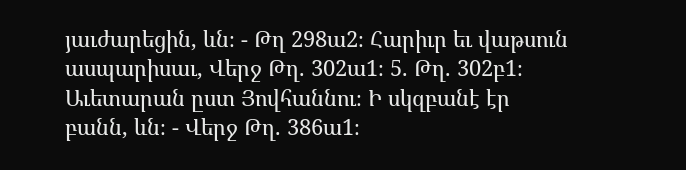յաւժարեցին, ևն։ - Թղ 298ա2։ Հարիւր եւ վաթսուն ասպարիսաւ, Վերջ Թղ. 302ա1։ 5. Թղ. 302բ1։ Աւետարան ըստ Յովհաննու։ Ի սկզբանէ էր բանն, ևն։ - Վերջ Թղ. 386ա1։